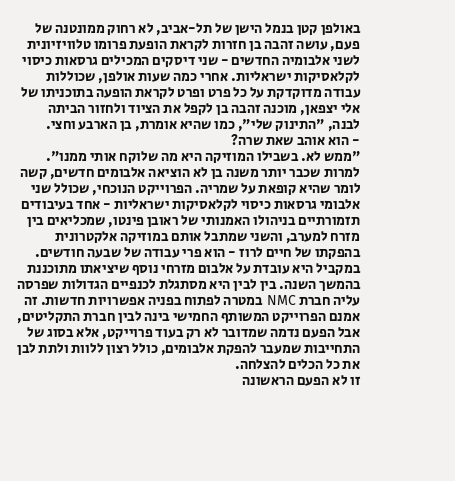באולפן קטן בנמל הישן של תל-אביב, לא רחוק ממונטנה של פעם, עושה זהבה בן חזרות לקראת הופעת פרומו טלוויזיונית לשני אלבומיה החדשים - שני דיסקים המכילים גרסאות כיסוי לקלאסיקות ישראליות. אחרי כמה שעות אולפן, שכוללות עבודה מדוקדקת על כל פרט ופרט לקראת הופעה בתוכניתו של אלי יצפאן, מוכנה זהבה בן לקפל את הציוד ולחזור הביתה לבנה, "התינוק שלי", כמו שהיא אומרת, בן הארבע וחצי.
- הוא אוהב שאת שרה?
"ממש לא. בשבילו המוזיקה היא מה שלוקח אותי ממנו".
למרות שכבר יותר משנה בן לא הוציאה אלבומים חדשים, קשה לומר שהיא קופאת על שמריה. הפרוייקט הנוכחי, שכולל שני אלבומי גרסאות כיסוי לקלאסיקות ישראליות - אחד בעיבודים תזמורתיים בניהולו האמנותי של ראובן פינטו, שמכליאים בין מזרח למערב, והשני שמתבל אותם במוזיקה אלקטרונית בהפקתו של חיים לרוז - הוא פרי עבודה של שבעה חודשים. במקביל היא עובדת על אלבום מזרחי נוסף שיציאתו מתוכננת בהמשך השנה. בין לבין היא מסתגלת לכנפיים הגדולות שפרסה עליה חברת NMC במטרה לפתוח בפניה אפשרויות חדשות. זה אמנם הפרוייקט המשותף החמישי בינה לבין חברת התקליטים, אבל הפעם נדמה שמדובר לא רק בעוד פרוייקט, אלא בסוג של התחייבות שמעבר להפקת אלבומים, כולל רצון ללוות ולתת לבן את כל הכלים להצלחה.
זו לא הפעם הראשונה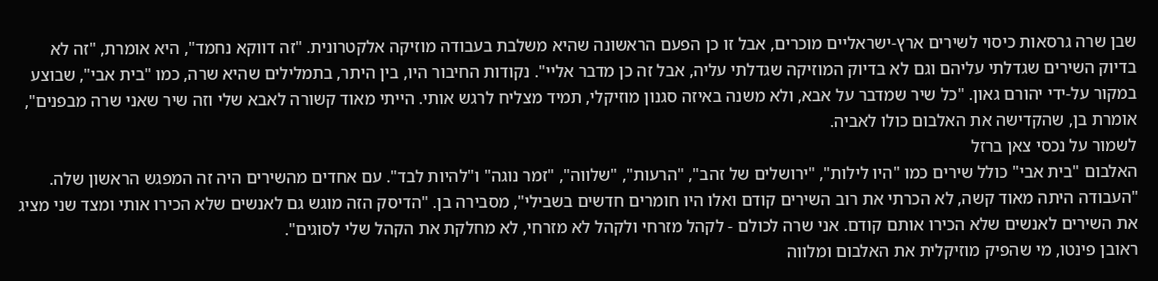שבן שרה גרסאות כיסוי לשירים ארץ-ישראליים מוכרים, אבל זו כן הפעם הראשונה שהיא משלבת בעבודה מוזיקה אלקטרונית. "זה דווקא נחמד", היא אומרת, "זה לא בדיוק השירים שגדלתי עליהם וגם לא בדיוק המוזיקה שגדלתי עליה, אבל זה כן מדבר אליי". נקודות החיבור היו, בין היתר, בתמלילים שהיא שרה, כמו "בית אבי", שבוצע במקור על-ידי יהורם גאון. "כל שיר שמדבר על אבא, ולא משנה באיזה סגנון מוזיקלי, תמיד מצליח לרגש אותי. הייתי מאוד קשורה לאבא שלי וזה שיר שאני שרה מבפנים", אומרת בן, שהקדישה את האלבום כולו לאביה.
לשמור על נכסי צאן ברזל
האלבום "בית אבי" כולל שירים כמו "היו לילות", "ירושלים של זהב", "הרעות", "שלווה", "זמר נוגה" ו"להיות לבד". עם אחדים מהשירים היה זה המפגש הראשון שלה. "העבודה היתה מאוד קשה, לא הכרתי את רוב השירים קודם ואלו היו חומרים חדשים בשבילי", מסבירה בן. "הדיסק הזה מוגש גם לאנשים שלא הכירו אותי ומצד שני מציג את השירים לאנשים שלא הכירו אותם קודם. אני שרה לכולם - לקהל מזרחי ולקהל לא מזרחי, לא מחלקת את הקהל שלי לסוגים".
ראובן פינטו, מי שהפיק מוזיקלית את האלבום ומלווה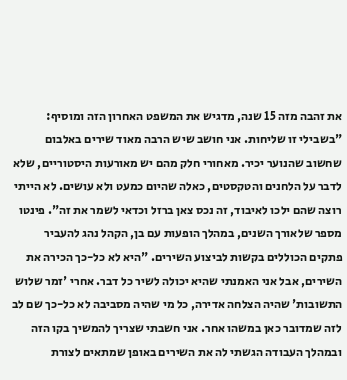את זהבה מזה 15 שנה, מדגיש את המשפט האחרון הזה ומוסיף: "בשבילי זו שליחות. אני חושב שיש הרבה מאוד שירים באלבום שחשוב שהנוער יכיר. מאחורי חלק מהם יש מאורעות היסטוריים, שלא לדבר על הלחנים והטקסטים, כאלה שהיום כמעט ולא עושים. לא הייתי רוצה שהם ילכו לאיבוד, זה נכס צאן ברזל וכדאי לשמר את זה". פינטו מספר שלאורך השנים, במהלך הופעות עם בן, הקהל נהג להעביר פתקים הכוללים בקשות לביצוע השירים. "היא לא כל-כך הכירה את השירים, אבל אני האמנתי שהיא יכולה לשיר כל דבר. אחרי 'זמר שלוש התשובות' שהיה הצלחה אדירה, כל מי שהיה מסביבה לא כל-כך שם לב לזה שמדובר כאן במשהו אחר. אני חשבתי שצריך להמשיך בקו הזה ובמהלך העבודה הגשתי לה את השירים באופן שמתאים לצורת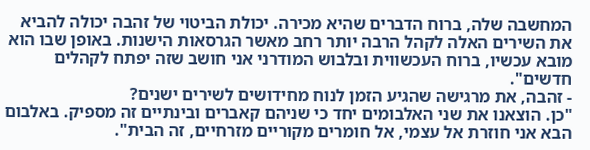המחשבה שלה, ברוח הדברים שהיא מכירה. יכולת הביטוי של זהבה יכולה להביא את השירים האלה לקהל הרבה יותר רחב מאשר הגרסאות הישנות. באופן שבו הוא מובא עכשיו, ברוח העכשווית ובלבוש המודרני אני חושב שזה יפתח לקהלים חדשים".
- זהבה, את מרגישה שהגיע הזמן לנוח מחידושים לשירים ישנים?
"כן. הוצאנו את שני האלבומים יחד כי שניהם קאברים ובינתיים זה מספיק. באלבום הבא אני חוזרת אל עצמי, אל חומרים מקוריים מזרחיים, זה הבית".